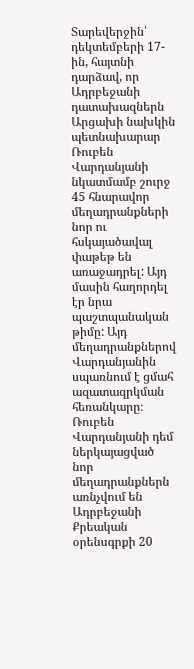Տարեվերջին՝ դեկտեմբերի 17-ին, հայտնի դարձավ, որ Ադրբեջանի դատախազներն Արցախի նախկին պետնախարար Ռուբեն Վարդանյանի նկատմամբ շուրջ 45 հնարավոր մեղադրանքների նոր ու հսկայածավալ փաթեթ են առաջադրել: Այդ մասին հաղորդել էր նրա պաշտպանական թիմը: Այդ մեղադրանքներով Վարդանյանին սպառնում է ցմահ ազատազրկման հեռանկարը։
Ռուբեն Վարդանյանի դեմ ներկայացված նոր մեղադրանքներն առնչվում են Ադրբեջանի Քրեական օրենսգրքի 20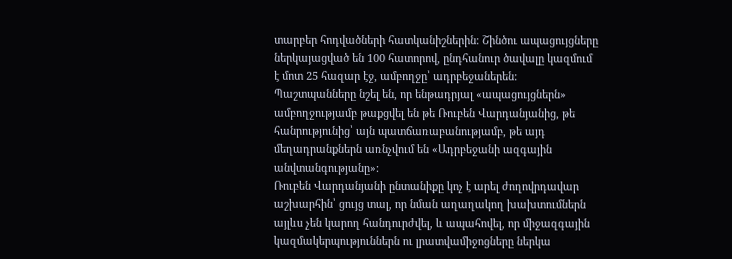տարբեր հոդվածների հատկանիշներին։ Շինծու ապացույցները ներկայացված են 100 հատորով, ընդհանուր ծավալը կազմում է մոտ 25 հազար էջ, ամբողջը՝ ադրբեջաներեն:
Պաշտպանները նշել են, որ ենթադրյալ «ապացույցներն» ամբողջությամբ թաքցվել են թե Ռուբեն Վարդանյանից, թե հանրությունից՝ այն պատճառաբանությամբ, թե այդ մեղադրանքներն առնչվում են «Ադրբեջանի ազգային անվտանգությանը»:
Ռուբեն Վարդանյանի ընտանիքը կոչ է արել ժողովրդավար աշխարհին՝ ցույց տալ, որ նման աղաղակող խախտումներն այլևս չեն կարող հանդուրժվել, և ապահովել, որ միջազգային կազմակերպություններն ու լրատվամիջոցները ներկա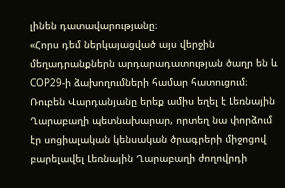լինեն դատավարությանը։
«Հորս դեմ ներկայացված այս վերջին մեղադրանքներն արդարադատության ծաղր են և COP29-ի ձախողումների համար հատուցում։ Ռուբեն Վարդանյանը երեք ամիս եղել է Լեռնային Ղարաբաղի պետնախարար, որտեղ նա փորձում էր սոցիալական կենսական ծրագրերի միջոցով բարելավել Լեռնային Ղարաբաղի ժողովրդի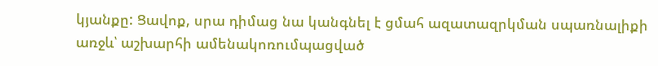կյանքը: Ցավոք, սրա դիմաց նա կանգնել է ցմահ ազատազրկման սպառնալիքի առջև՝ աշխարհի ամենակոռումպացված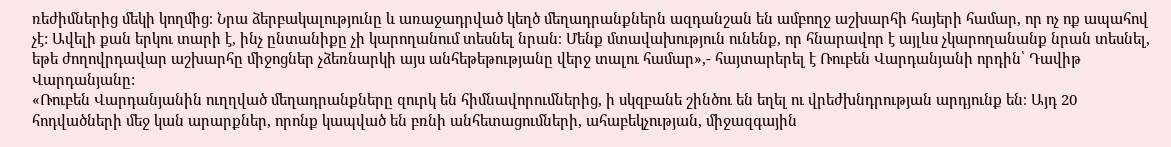ռեժիմներից մեկի կողմից։ Նրա ձերբակալությունը և առաջադրված կեղծ մեղադրանքներն ազդանշան են ամբողջ աշխարհի հայերի համար, որ ոչ ոք ապահով չէ: Ավելի քան երկու տարի է, ինչ ընտանիքը չի կարողանում տեսնել նրան։ Մենք մտավախություն ունենք, որ հնարավոր է այլևս չկարողանանք նրան տեսնել, եթե ժողովրդավար աշխարհը միջոցներ չձեռնարկի այս անհեթեթությանը վերջ տալու համար»,- հայտարերել է Ռուբեն Վարդանյանի որդին՝ Դավիթ Վարդանյանը:
«Ռուբեն Վարդանյանին ուղղված մեղադրանքները զուրկ են հիմնավորումներից, ի սկզբանե շինծու են եղել ու վրեժխնդրության արդյունք են։ Այդ 20 հոդվածների մեջ կան արարքներ, որոնք կապված են բռնի անհետացումների, ահաբեկչության, միջազգային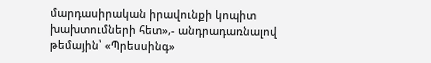մարդասիրական իրավունքի կոպիտ խախտումների հետ»,- անդրադառնալով թեմային՝ «Պրեսսինգ»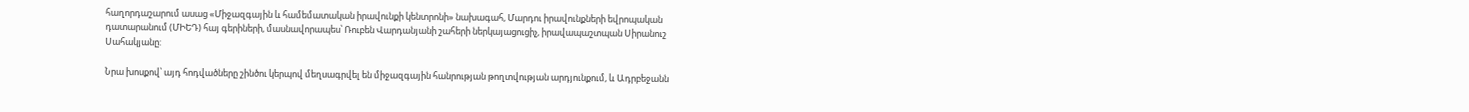հաղորդաշարում ասաց «Միջազգային և համեմատական իրավունքի կենտրոնի» նախագահ, Մարդու իրավունքների եվրոպական դատարանում (ՄԻԵԴ) հայ գերիների, մասնավորապես՝ Ռուբեն Վարդանյանի շահերի ներկայացուցիչ, իրավապաշտպան Սիրանուշ Սահակյանը:

Նրա խոսքով՝ այդ հոդվածները շինծու կերպով մեղսագրվել են միջազգային հանրության թողտվության արդյունքում, և Ադրբեջանն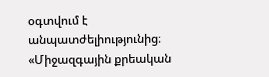օգտվում է անպատժելիությունից։
«Միջազգային քրեական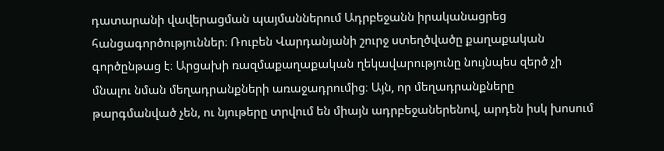դատարանի վավերացման պայմաններում Ադրբեջանն իրականացրեց հանցագործություններ։ Ռուբեն Վարդանյանի շուրջ ստեղծվածը քաղաքական գործընթաց է։ Արցախի ռազմաքաղաքական ղեկավարությունը նույնպես զերծ չի մնալու նման մեղադրանքների առաջադրումից։ Այն, որ մեղադրանքները թարգմանված չեն, ու նյութերը տրվում են միայն ադրբեջաներենով, արդեն իսկ խոսում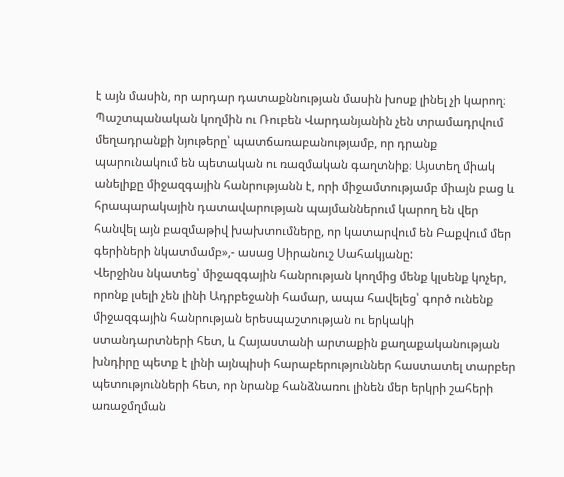է այն մասին, որ արդար դատաքննության մասին խոսք լինել չի կարող։ Պաշտպանական կողմին ու Ռուբեն Վարդանյանին չեն տրամադրվում մեղադրանքի նյութերը՝ պատճառաբանությամբ, որ դրանք պարունակում են պետական ու ռազմական գաղտնիք։ Այստեղ միակ անելիքը միջազգային հանրությանն է, որի միջամտությամբ միայն բաց և հրապարակային դատավարության պայմաններում կարող են վեր հանվել այն բազմաթիվ խախտումները, որ կատարվում են Բաքվում մեր գերիների նկատմամբ»,- ասաց Սիրանուշ Սահակյանը:
Վերջինս նկատեց՝ միջազգային հանրության կողմից մենք կլսենք կոչեր, որոնք լսելի չեն լինի Ադրբեջանի համար, ապա հավելեց՝ գործ ունենք միջազգային հանրության երեսպաշտության ու երկակի ստանդարտների հետ, և Հայաստանի արտաքին քաղաքականության խնդիրը պետք է լինի այնպիսի հարաբերություններ հաստատել տարբեր պետությունների հետ, որ նրանք հանձնառու լինեն մեր երկրի շահերի առաջմղման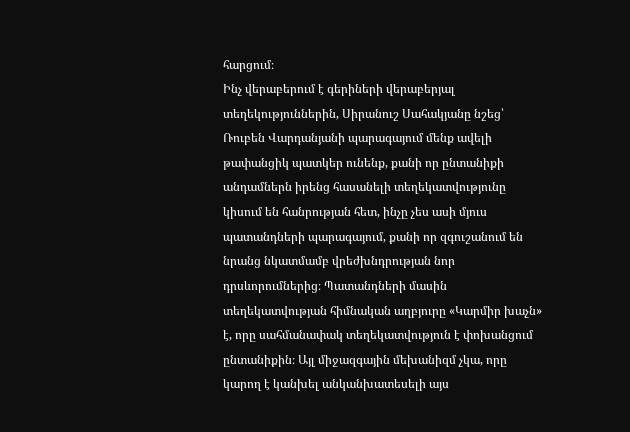հարցում։
Ինչ վերաբերում է գերիների վերաբերյալ տեղեկություններին, Սիրանուշ Սահակյանը նշեց՝ Ռուբեն Վարդանյանի պարագայում մենք ավելի թափանցիկ պատկեր ունենք, քանի որ ընտանիքի անդամներն իրենց հասանելի տեղեկատվությունը կիսում են հանրության հետ, ինչը չես ասի մյուս պատանդների պարագայում, քանի որ զգուշանում են նրանց նկատմամբ վրեժխնդրության նոր դրսևորումներից։ Պատանդների մասին տեղեկատվության հիմնական աղբյուրը «Կարմիր խաչն» է, որը սահմանափակ տեղեկատվություն է փոխանցում ընտանիքին։ Այլ միջազգային մեխանիզմ չկա, որը կարող է կանխել անկանխատեսելի այս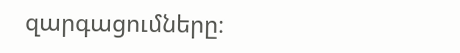զարգացումները։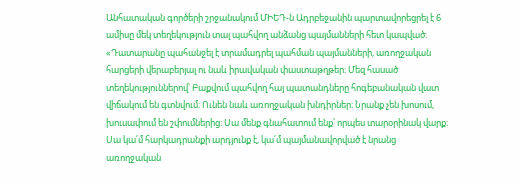Անհատական գործերի շրջանակում ՄԻԵԴ-ն Ադրբեջանին պարտավորեցրել է 6 ամիսը մեկ տեղեկություն տալ պահվող անձանց պայմանների հետ կապված։
«Դատարանը պահանջել է տրամադրել պահման պայմանների, առողջական հարցերի վերաբերյալ ու նաև իրավական փաստաթղթեր։ Մեզ հասած տեղեկություններով՝ Բաքվում պահվող հայ պատանդները հոգեբանական վատ վիճակում են գտնվում։ Ունեն նաև առողջական խնդիրներ։ Նրանք չեն խոսում, խուսափում են շփումներից։ Սա մենք գնահատում ենք՝ որպես տարօրինակ վարք։ Սա կա՛մ հարկադրանքի արդյունք է, կա՛մ պայմանավորված է նրանց առողջական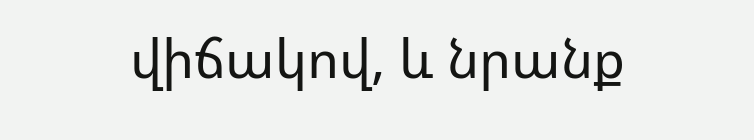վիճակով, և նրանք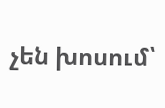չեն խոսում՝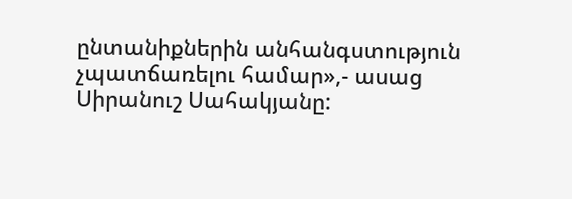ընտանիքներին անհանգստություն չպատճառելու համար»,- ասաց Սիրանուշ Սահակյանը: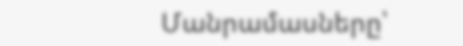Մանրամասները՝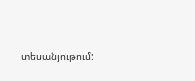տեսանյութում: